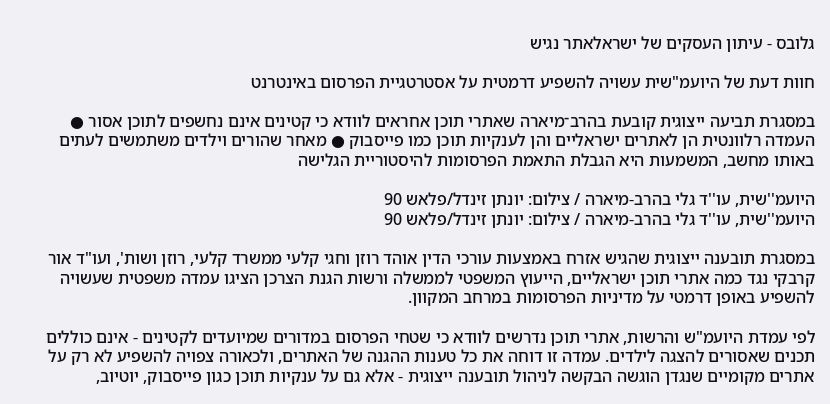גלובס - עיתון העסקים של ישראלאתר נגיש

חוות דעת של היועמ"שית עשויה להשפיע דרמטית על אסטרטגיית הפרסום באינטרנט

במסגרת תביעה ייצוגית קובעת בהרב־מיארה שאתרי תוכן אחראים לוודא כי קטינים אינם נחשפים לתוכן אסור ● העמדה רלוונטית הן לאתרים ישראליים והן לענקיות תוכן כמו פייסבוק ● מאחר שהורים וילדים משתמשים לעתים באותו מחשב, המשמעות היא הגבלת התאמת הפרסומות להיסטוריית הגלישה

היועמ''שית, עו''ד גלי בהרב-מיארה / צילום: יונתן זינדל/פלאש 90
היועמ''שית, עו''ד גלי בהרב-מיארה / צילום: יונתן זינדל/פלאש 90

במסגרת תובענה ייצוגית שהגיש אזרח באמצעות עורכי הדין אוהד רוזן וחגי קלעי ממשרד קלעי, רוזן ושות', ועו"ד אור קרבקי נגד כמה אתרי תוכן ישראליים, הייעוץ המשפטי לממשלה ורשות הגנת הצרכן הציגו עמדה משפטית שעשויה להשפיע באופן דרמטי על מדיניות הפרסומות במרחב המקוון.

לפי עמדת היועמ"ש והרשות, אתרי תוכן נדרשים לוודא כי שטחי הפרסום במדורים שמיועדים לקטינים - אינם כוללים תכנים שאסורים להצגה לילדים. עמדה זו דוחה את כל טענות ההגנה של האתרים, ולכאורה צפויה להשפיע לא רק על אתרים מקומיים שנגדן הוגשה הבקשה לניהול תובענה ייצוגית - אלא גם על ענקיות תוכן כגון פייסבוק, יוטיוב,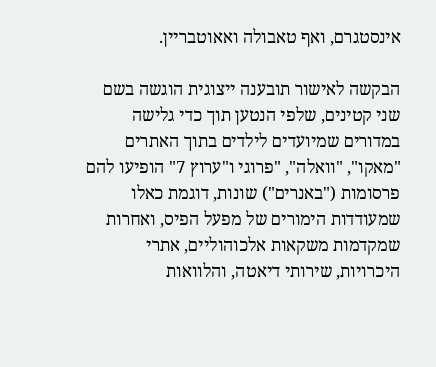אינסטגרם, ואף טאבולה ואאוטבריין.

הבקשה לאישור תובענה ייצוגית הוגשה בשם שני קטינים, שלפי הנטען תוך כדי גלישה במדורים שמיועדים לילדים בתוך האתרים "מאקו", "וואלה", "פרוגי ו"ערוץ 7" הופיעו להם פרסומות ("באנרים") שונות, דוגמת כאלו שמעודדות הימורים של מפעל הפיס, ואחרות שמקדמות משקאות אלכוהוליים, אתרי היכרויות, שירותי דיאטה, והלוואות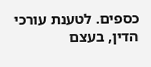כספים. לטענת עורכי הדין, בעצם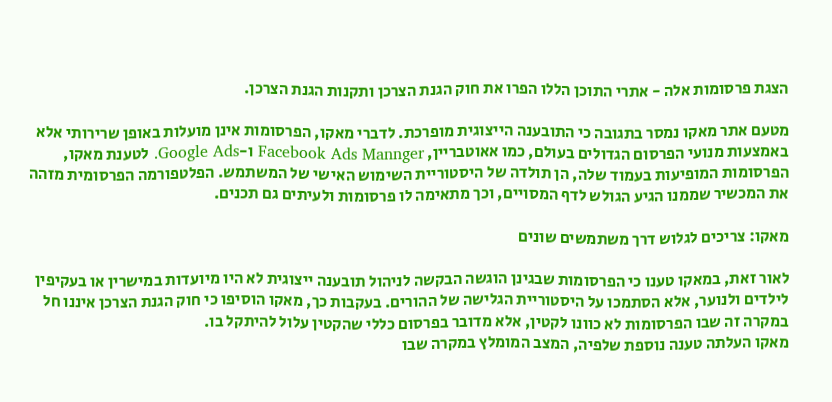הצגת פרסומות אלה - אתרי התוכן הללו הפרו את חוק הגנת הצרכן ותקנות הגנת הצרכן.

מטעם אתר מאקו נמסר בתגובה כי התובענה הייצוגית מופרכת. לדברי מאקו, הפרסומות אינן מועלות באופן שרירותי אלא באמצעות מנועי הפרסום הגדולים בעולם, כמו אאוטבריין, Facebook Ads Mannger ו-Google Ads. לטענת מאקו, הפרסומות המופיעות בעמוד שלה, הן תולדה של היסטוריית השימוש האישי של המשתמש. הפלטפורמה הפרסומית מזהה את המכשיר שממנו הגיע הגולש לדף המסויים, וכך מתאימה לו פרסומות ולעיתים גם תכנים.

מאקו: צריכים לגלוש דרך משתמשים שונים

לאור זאת, במאקו טענו כי הפרסומות שבגינן הוגשה הבקשה לניהול תובענה ייצוגית לא היו מיועדות במישרין או בעקיפין לילדים ולנוער, אלא הסתמכו על היסטוריית הגלישה של ההורים. בעקבות כך, מאקו הוסיפו כי חוק הגנת הצרכן איננו חל במקרה זה שבו הפרסומות לא כוונו לקטין, אלא מדובר בפרסום כללי שהקטין עלול להיתקל בו.
מאקו העלתה טענה נוספת שלפיה, המצב המומלץ במקרה שבו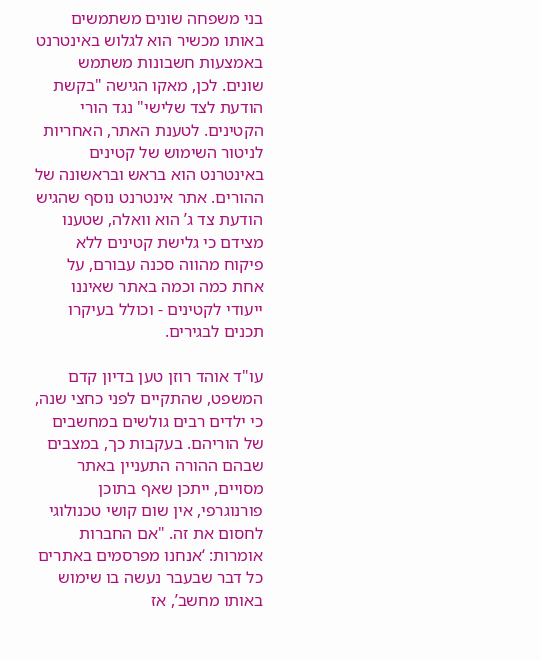בני משפחה שונים משתמשים באותו מכשיר הוא לגלוש באינטרנט באמצעות חשבונות משתמש שונים. לכן, מאקו הגישה "בקשת הודעת לצד שלישי" נגד הורי הקטינים. לטענת האתר, האחריות לניטור השימוש של קטינים באינטרנט הוא בראש ובראשונה של ההורים. אתר אינטרנט נוסף שהגיש הודעת צד ג’ הוא וואלה, שטענו מצידם כי גלישת קטינים ללא פיקוח מהווה סכנה עבורם, על אחת כמה וכמה באתר שאיננו ייעודי לקטינים - וכולל בעיקרו תכנים לבגירים.

עו"ד אוהד רוזן טען בדיון קדם המשפט, שהתקיים לפני כחצי שנה, כי ילדים רבים גולשים במחשבים של הוריהם. בעקבות כך, במצבים שבהם ההורה התעניין באתר מסויים, ייתכן שאף בתוכן פורנוגרפי, אין שום קושי טכנולוגי לחסום את זה. "אם החברות אומרות: ‘אנחנו מפרסמים באתרים כל דבר שבעבר נעשה בו שימוש באותו מחשב’, אז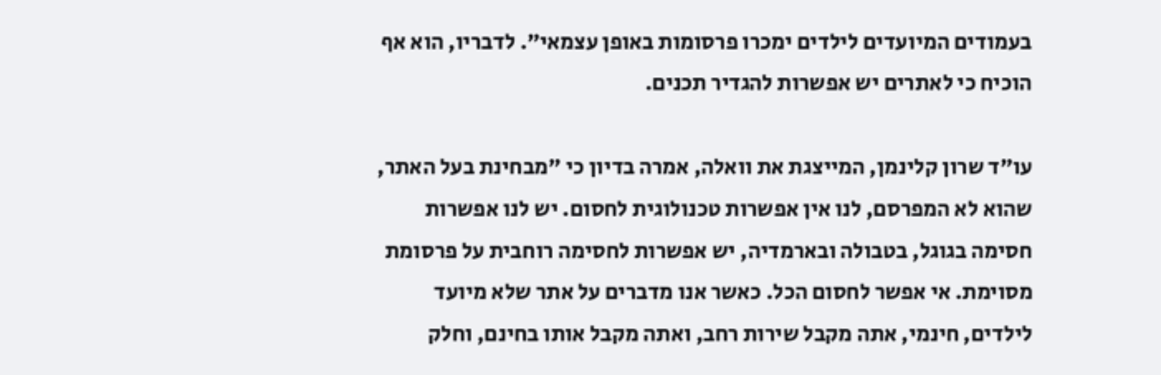בעמודים המיועדים לילדים ימכרו פרסומות באופן עצמאי". לדבריו, הוא אף הוכיח כי לאתרים יש אפשרות להגדיר תכנים.

עו"ד שרון קלינמן, המייצגת את וואלה, אמרה בדיון כי "מבחינת בעל האתר, שהוא לא המפרסם, לנו אין אפשרות טכנולוגית לחסום. יש לנו אפשרות חסימה בגוגל, בטבולה ובארמדיה, יש אפשרות לחסימה רוחבית על פרסומת מסוימת. אי אפשר לחסום הכל. כאשר אנו מדברים על אתר שלא מיועד לילדים, חינמי, אתה מקבל שירות רחב, ואתה מקבל אותו בחינם, וחלק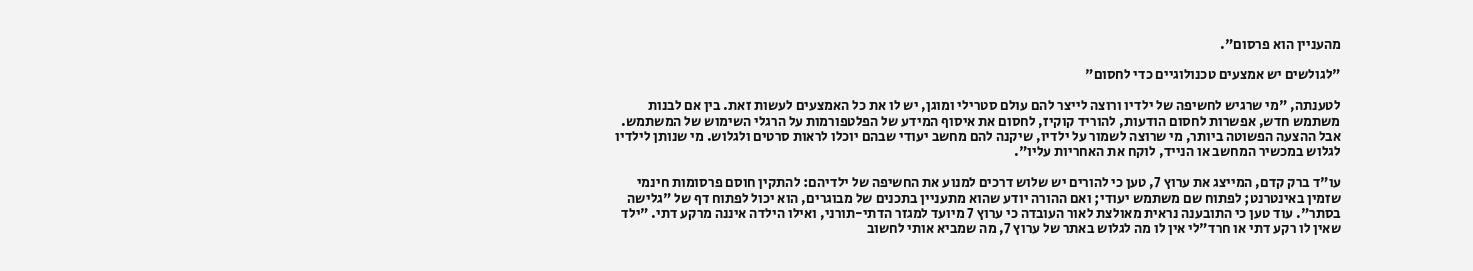מהעניין הוא פרסום".

"לגולשים יש אמצעים טכנולוגיים כדי לחסום"

לטענתה, "מי שרגיש לחשיפה של ילדיו ורוצה לייצר להם עולם סטרילי ומוגן, יש לו את כל האמצעים לעשות זאת. בין אם לבנות משתמש חדש, אפשרות לחסום הודעות, להוריד קוקיז, לחסום את איסוף המידע של הפלטפורמות על הרגלי השימוש של המשתמש. אבל ההצעה הפשוטה ביותר, מי שרוצה לשמור על ילדיו, שיקנה להם מחשב יעודי שבהם יוכלו לראות סרטים ולגלוש. מי שנותן לילדיו לגלוש במכשיר המחשב או הנייד, לוקח את האחריות עליו".

עו"ד ברק קדם, המייצג את ערוץ 7, טען כי להורים יש שלוש דרכים למנוע את החשיפה של ילדיהם: להתקין חוסם פרסומות חינמי שזמין באינטרנט; לפתוח שם משתמש יעודי; ואם ההורה יודע שהוא מתעניין בתכנים של מבוגרים, הוא יכול לפתוח דף של "גלישה בסתר". עוד טען כי התובענה נראית מאולצת לאור העובדה כי ערוץ 7 מיועד למגזר הדתי-תורני, ואילו הילדה איננה מרקע דתי. "ילד שאין לו רקע דתי או חרד"לי אין לו מה לגלוש באתר של ערוץ 7, מה שמביא אותי לחשוב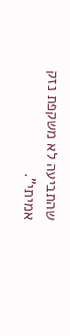שהתביעה לא משקפת נזק אמיתי".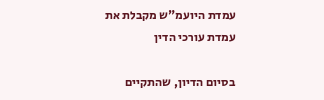עמדת היועמ"ש מקבלת את עמדת עורכי הדין

בסיום הדיון, שהתקיים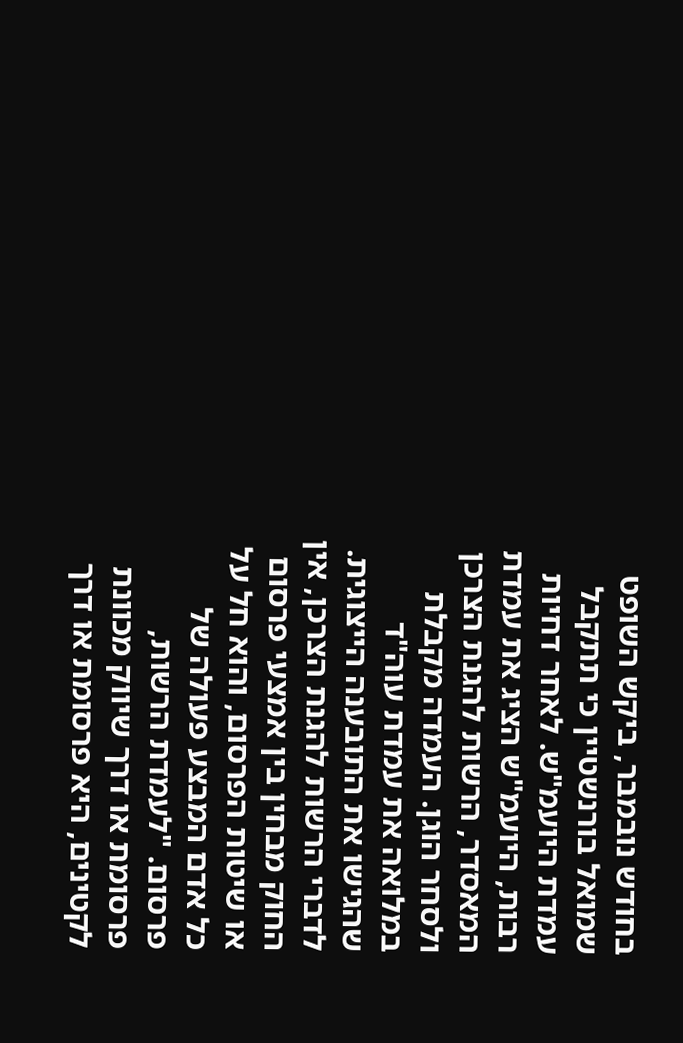בחודש נובמבר, ביקש השופט שמואל בורנשטיין כי תתקבל עמדת היועמ"ש. לאחר דחיות רבות, היועמ"ש הציג את עמדת המאסדר, הרשות להגנת הצרכן ולסחר הוגן. העמדה מקבלת במלואה את עמדת עוה"ד שהגישו את התובענה הייצוגית.
לדברי הרשות להגנת הצרכן, אין החוק מבחין בין אמצעי פרסום או שיטות הפרסום, והוא חל על כל אדם המבצע פעולה של פרסום. "לעמדת הרשות, פרסומת או דרך שיווק מכוונת לקטינים, היא פרסומת או דרך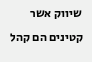שיווק אשר קטינים הם קהל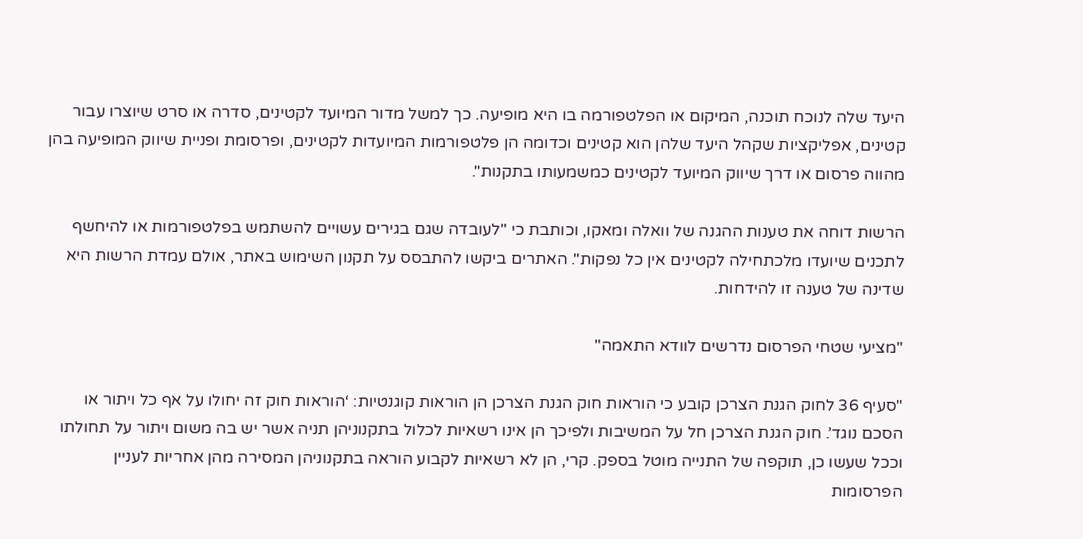היעד שלה לנוכח תוכנה, המיקום או הפלטפורמה בו היא מופיעה. כך למשל מדור המיועד לקטינים, סדרה או סרט שיוצרו עבור קטינים, אפליקציות שקהל היעד שלהן הוא קטינים וכדומה הן פלטפורמות המיועדות לקטינים, ופרסומת ופניית שיווק המופיעה בהן מהווה פרסום או דרך שיווק המיועד לקטינים כמשמעותו בתקנות".

הרשות דוחה את טענות ההגנה של וואלה ומאקו, וכותבת כי "לעובדה שגם בגירים עשויים להשתמש בפלטפורמות או להיחשף לתכנים שיועדו מלכתחילה לקטינים אין כל נפקות". האתרים ביקשו להתבסס על תקנון השימוש באתר, אולם עמדת הרשות היא שדינה של טענה זו להידחות.

"מציעי שטחי הפרסום נדרשים לוודא התאמה"

"סעיף 36 לחוק הגנת הצרכן קובע כי הוראות חוק הגנת הצרכן הן הוראות קוגנטיות: ‘הוראות חוק זה יחולו על אף כל ויתור או הסכם נוגד’. חוק הגנת הצרכן חל על המשיבות ולפיכך הן אינו רשאיות לכלול בתקנוניהן תניה אשר יש בה משום ויתור על תחולתו וככל שעשו כן, תוקפה של התנייה מוטל בספק. קרי, הן לא רשאיות לקבוע הוראה בתקנוניהן המסירה מהן אחריות לעניין הפרסומות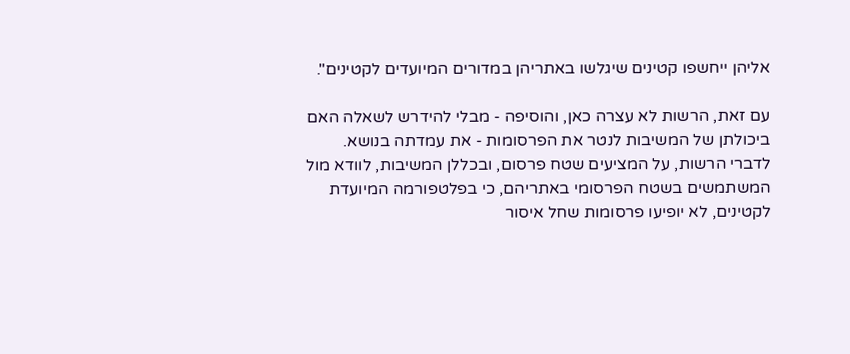אליהן ייחשפו קטינים שיגלשו באתריהן במדורים המיועדים לקטינים".

עם זאת, הרשות לא עצרה כאן, והוסיפה - מבלי להידרש לשאלה האם ביכולתן של המשיבות לנטר את הפרסומות - את עמדתה בנושא. לדברי הרשות, על המציעים שטח פרסום, ובכללן המשיבות, לוודא מול המשתמשים בשטח הפרסומי באתריהם, כי בפלטפורמה המיועדת לקטינים, לא יופיעו פרסומות שחל איסור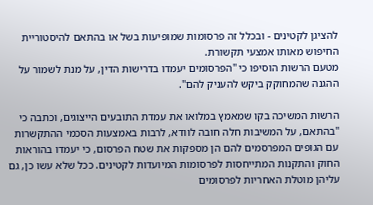להציגן לקטינים - ובכלל זה פרסומות שמופיעות בשל או בהתאם להיסטוריית החיפוש מאותו אמצעי תקשורת.
מטעם הרשות הוסיפו כי "הפרסומים יעמדו בדרישות הדין, על מנת לשמור על ההגנה שהמחוקק ביקש להעניק להם".

הרשות המשיכה בקו שמאמץ במלואו את עמדת התובעים הייצוגים, וכתבה כי "בהתאם, על המשיבות חלה חובה לוודא, לרבות באמצעות הסכמי ההתקשרות עם הגופים המפרסמים להם הן מספקות את שטח הפרסום, כי יעמדו בהוראות החוק והתקנות המתייחסות לפרסומות המיועדות לקטינים. ככל שלא עשו כן, גם עליהן מוטלת האחריות לפרסומים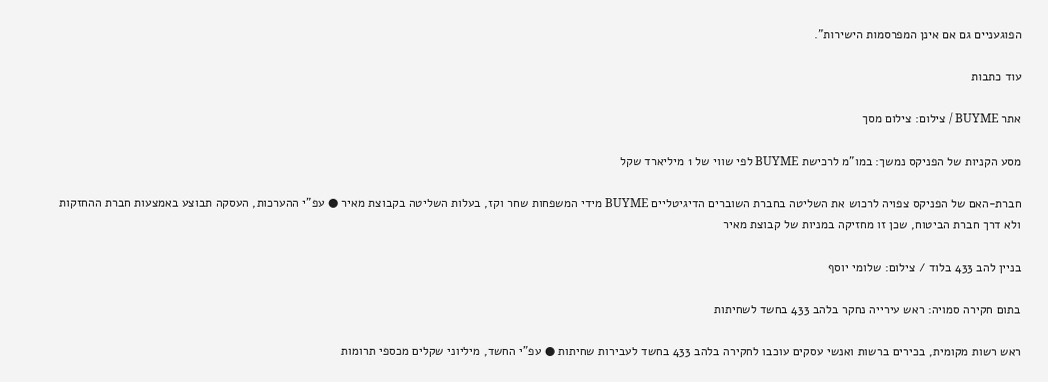הפוגעניים גם אם אינן המפרסמות הישירות".

עוד כתבות

אתר BUYME / צילום: צילום מסך

מסע הקניות של הפניקס נמשך: במו"מ לרכישת BUYME לפי שווי של 1 מיליארד שקל

חברת-האם של הפניקס צפויה לרכוש את השליטה בחברת השוברים הדיגיטליים BUYME מידי המשפחות שחר וקז, בעלות השליטה בקבוצת מאיר ● עפ"י ההערכות, העסקה תבוצע באמצעות חברת ההחזקות ולא דרך חברת הביטוח, שכן זו מחזיקה במניות של קבוצת מאיר

בניין להב 433 בלוד / צילום: שלומי יוסף

בתום חקירה סמויה: ראש עירייה נחקר בלהב 433 בחשד לשחיתות

ראש רשות מקומית, בכירים ברשות ואנשי עסקים עוכבו לחקירה בלהב 433 בחשד לעבירות שחיתות ● עפ"י החשד, מיליוני שקלים מכספי תרומות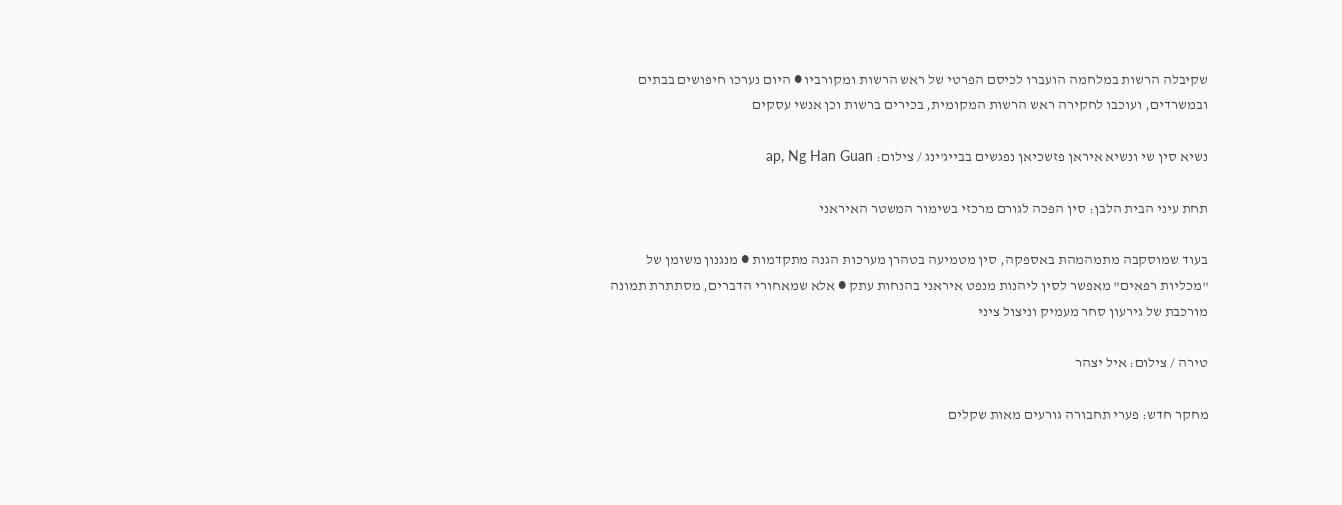שקיבלה הרשות במלחמה הועברו לכיסם הפרטי של ראש הרשות ומקורביו ● היום נערכו חיפושים בבתים ובמשרדים, ועוכבו לחקירה ראש הרשות המקומית, בכירים ברשות וכן אנשי עסקים

נשיא סין שי ונשיא איראן פזשכיאן נפגשים בבייג'ינג / צילום: ap, Ng Han Guan

תחת עיני הבית הלבן: סין הפכה לגורם מרכזי בשימור המשטר האיראני

בעוד שמוסקבה מתמהמהת באספקה, סין מטמיעה בטהרן מערכות הגנה מתקדמות ● מנגנון משומן של "מכליות רפאים" מאפשר לסין ליהנות מנפט איראני בהנחות עתק ● אלא שמאחורי הדברים, מסתתרת תמונה מורכבת של גירעון סחר מעמיק וניצול ציני

טירה / צילום: איל יצהר

מחקר חדש: פערי תחבורה גורעים מאות שקלים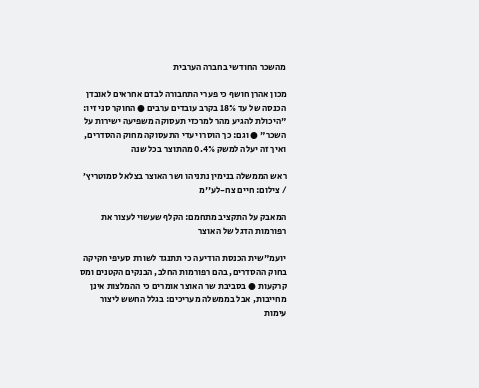מהשכר החודשי בחברה הערבית

מכון אהרן חושף כי פערי התחבורה לבדם אחראים לאובדן הכנסה של עד 18% בקרב עובדים ערבים ● החוקר סני זיו: "היכולת להגיע מהר למרכזי תעסוקה משפיעה ישירות על השכר" ● וגם: כך הוסרו יעדי התעסוקה מחוק ההסדרים, ואיך זה יעלה למשק 0.4% מהתוצר בכל שנה

ראש הממשלה בנימין נתניהו ושר האוצר בצלאל סמוטריץ׳ / צילום: חיים צח-לע''מ

המאבק על התקציב מתחמם: הקלף שעשוי לעצור את רפורמות הדגל של האוצר

יועמ"שית הכנסת הודיעה כי תתנגד לשורת סעיפי חקיקה בחוק ההסדרים, בהם רפורמות החלב, הבנקים הקטנים ומס קרקעות ● בסביבת שר האוצר אומרים כי ההמלצות אינן מחייבות, אבל בממשלה מעריכים: בגלל החשש ליצור עימות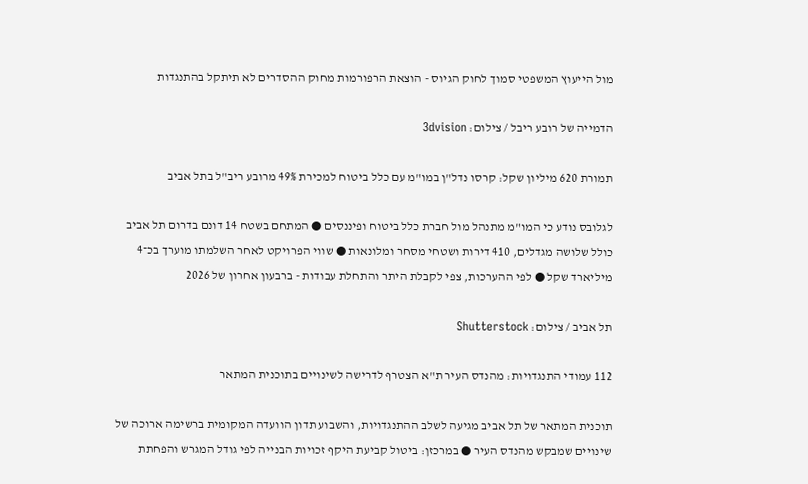מול הייעוץ המשפטי סמוך לחוק הגיוס - הוצאת הרפורמות מחוק ההסדרים לא תיתקל בהתנגדות

הדמייה של רובע ריבל / צילום: 3dvision

תמורת 620 מיליון שקל: קרסו נדל"ן במו"מ עם כלל ביטוח למכירת 49% מרובע ריב"ל בתל אביב

לגלובס נודע כי המו"מ מתנהל מול חברת כלל ביטוח ופיננסים ● המתחם בשטח 14 דונם בדרום תל אביב כולל שלושה מגדלים, 410 דירות ושטחי מסחר ומלונאות ● שווי הפרויקט לאחר השלמתו מוערך בכ־4 מיליארד שקל ● לפי ההערכות, צפי לקבלת היתר והתחלת עבודות - ברבעון אחרון של 2026

תל אביב / צילום: Shutterstock

112 עמודי התנגדויות: מהנדס העיר ת"א הצטרף לדרישה לשינויים בתוכנית המתאר

תוכנית המתאר של תל אביב מגיעה לשלב ההתנגדויות, והשבוע תדון הוועדה המקומית ברשימה ארוכה של שינויים שמבקש מהנדס העיר ● במרכזן: ביטול קביעת היקף זכויות הבנייה לפי גודל המגרש והפחתת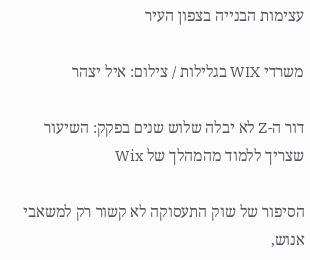עצימות הבנייה בצפון העיר

משרדי WIX בגלילות / צילום: איל יצהר

דור ה-Z לא יבלה שלוש שנים בפקק: השיעור שצריך ללמוד מהמהלך של Wix

הסיפור של שוק התעסוקה לא קשור רק למשאבי אנוש,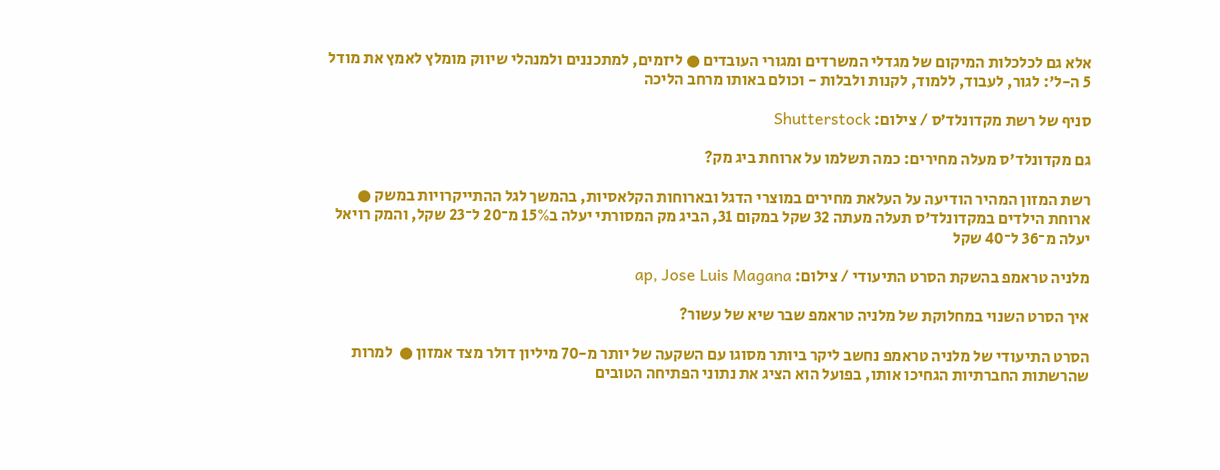אלא גם לכלכלות המיקום של מגדלי המשרדים ומגורי העובדים ● ליזמים, למתכננים ולמנהלי שיווק מומלץ לאמץ את מודל 5 ה-ל': לגור, לעבוד, ללמוד, לקנות ולבלות - וכולם באותו מרחב הליכה

סניף של רשת מקדונלד’ס / צילום: Shutterstock

גם מקדונלד'ס מעלה מחירים: כמה תשלמו על ארוחת ביג מק?

רשת המזון המהיר הודיעה על העלאת מחירים במוצרי הדגל ובארוחות הקלאסיות, בהמשך לגל ההתייקרויות במשק ● ארוחת הילדים במקדונלד'ס תעלה מעתה 32 שקל במקום 31, הביג מק המסורתי יעלה ב15% מ־20 ל־23 שקל, והמק רויאל יעלה מ־36 ל־40 שקל

מלניה טראמפ בהשקת הסרט התיעודי / צילום: ap, Jose Luis Magana

איך הסרט השנוי במחלוקת של מלניה טראמפ שבר שיא של עשור?

הסרט התיעודי של מלניה טראמפ נחשב ליקר ביותר מסוגו עם השקעה של יותר מ-70 מיליון דולר מצד אמזון ●  למרות שהרשתות החברתיות הגחיכו אותו, בפועל הוא הציג את נתוני הפתיחה הטובים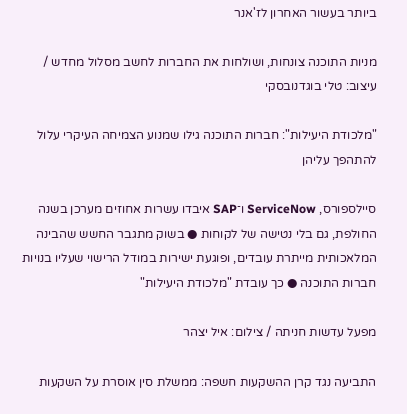ביותר בעשור האחרון לז'אנר

מניות התוכנה צונחות, ושולחות את החברות לחשב מסלול מחדש / עיצוב: טלי בוגדנובסקי

"מלכודת היעילות": חברות התוכנה גילו שמנוע הצמיחה העיקרי עלול להתהפך עליהן

סיילספורס, ServiceNow ו־SAP איבדו עשרות אחוזים מערכן בשנה החולפת, גם בלי נטישה של לקוחות ● בשוק מתגבר החשש שהבינה המלאכותית מייתרת עובדים, ופוגעת ישירות במודל הרישוי שעליו בנויות חברות התוכנה ● כך עובדת "מלכודת היעילות"

מפעל עדשות חניתה / צילום: איל יצהר

התביעה נגד קרן ההשקעות חשפה: ממשלת סין אוסרת על השקעות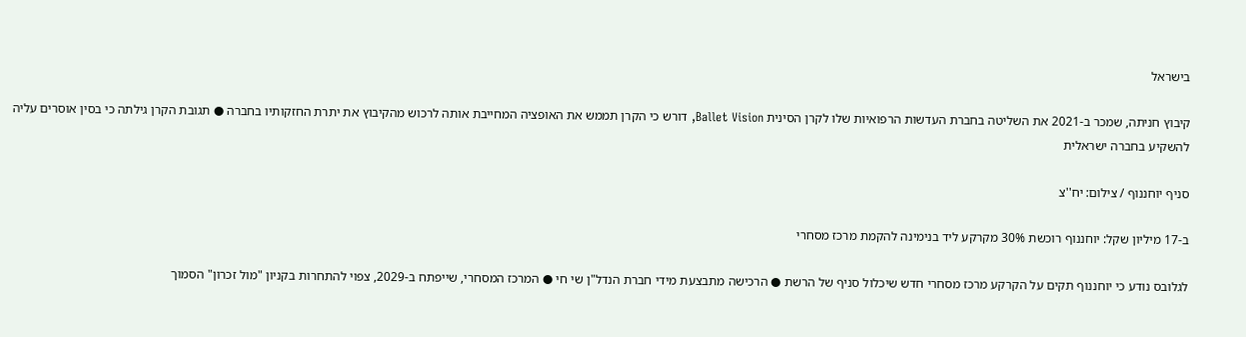בישראל

קיבוץ חניתה, שמכר ב-2021 את השליטה בחברת העדשות הרפואיות שלו לקרן הסינית Ballet Vision, דורש כי הקרן תממש את האופציה המחייבת אותה לרכוש מהקיבוץ את יתרת החזקותיו בחברה ● תגובת הקרן גילתה כי בסין אוסרים עליה להשקיע בחברה ישראלית

סניף יוחננוף / צילום: יח''צ

ב-17 מיליון שקל: יוחננוף רוכשת 30% מקרקע ליד בנימינה להקמת מרכז מסחרי

לגלובס נודע כי יוחננוף תקים על הקרקע מרכז מסחרי חדש שיכלול סניף של הרשת ● הרכישה מתבצעת מידי חברת הנדל"ן שי חי ● המרכז המסחרי, שייפתח ב-2029, צפוי להתחרות בקניון "מול זכרון" הסמוך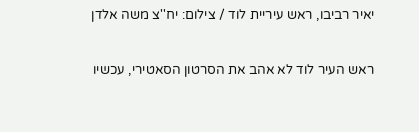יאיר רביבו, ראש עיריית לוד / צילום: יח''צ משה אלדן

ראש העיר לוד לא אהב את הסרטון הסאטירי, עכשיו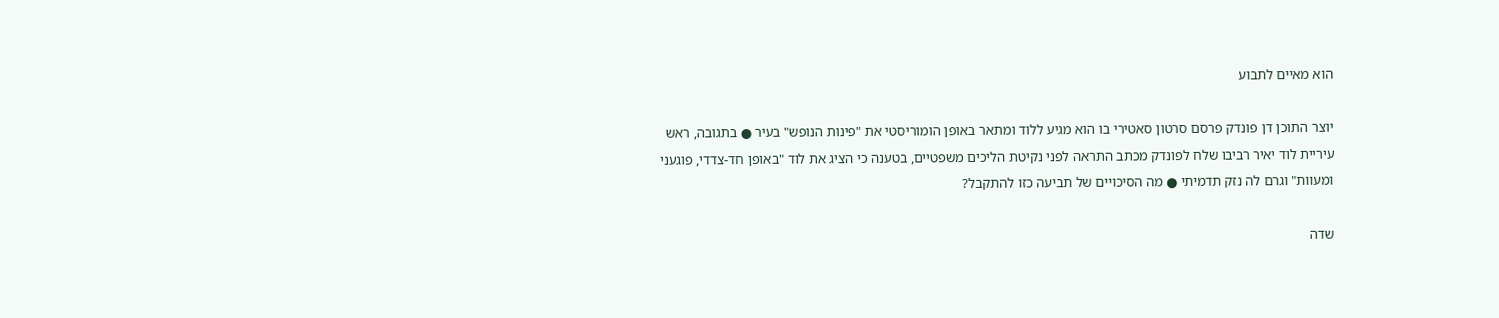הוא מאיים לתבוע

יוצר התוכן דן פונדק פרסם סרטון סאטירי בו הוא מגיע ללוד ומתאר באופן הומוריסטי את "פינות הנופש" בעיר ● בתגובה, ראש עיריית לוד יאיר רביבו שלח לפונדק מכתב התראה לפני נקיטת הליכים משפטיים, בטענה כי הציג את לוד "באופן חד-צדדי, פוגעני ומעוות" וגרם לה נזק תדמיתי ● מה הסיכויים של תביעה כזו להתקבל?

שדה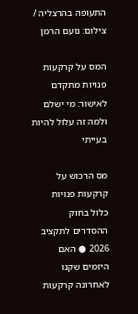התעופה בהרצליה / צילום: נועם הרמן

המס על קרקעות פנויות מתקדם לאישור: מי ישלם ולמה זה עלול להיות בעייתי

מס הרכוש על קרקעות פנויות כלול בחוק ההסדרים לתקציב 2026 ● האם היזמים שקנו לאחרונה קרקעות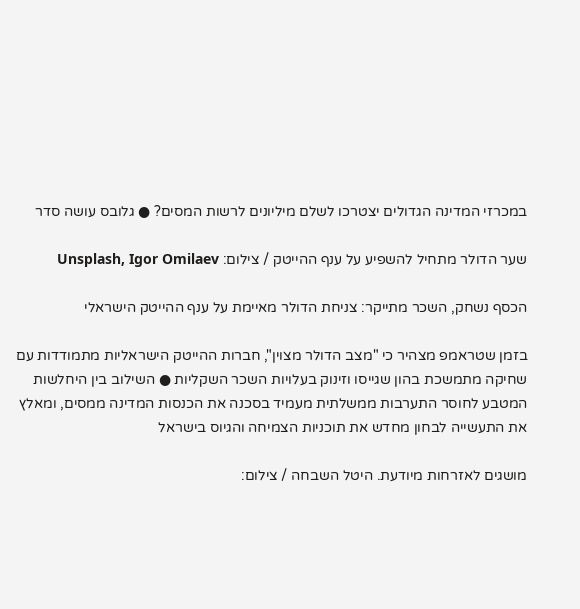במכרזי המדינה הגדולים יצטרכו לשלם מיליונים לרשות המסים? ● גלובס עושה סדר

שער הדולר מתחיל להשפיע על ענף ההייטק / צילום: Unsplash, Igor Omilaev

הכסף נשחק, השכר מתייקר: צניחת הדולר מאיימת על ענף ההייטק הישראלי

בזמן שטראמפ מצהיר כי "מצב הדולר מצוין", חברות ההייטק הישראליות מתמודדות עם שחיקה מתמשכת בהון שגייסו וזינוק בעלויות השכר השקליות ● השילוב בין היחלשות המטבע לחוסר התערבות ממשלתית מעמיד בסכנה את הכנסות המדינה ממסים, ומאלץ את התעשייה לבחון מחדש את תוכניות הצמיחה והגיוס בישראל

מושגים לאזרחות מיודעת. היטל השבחה / צילום: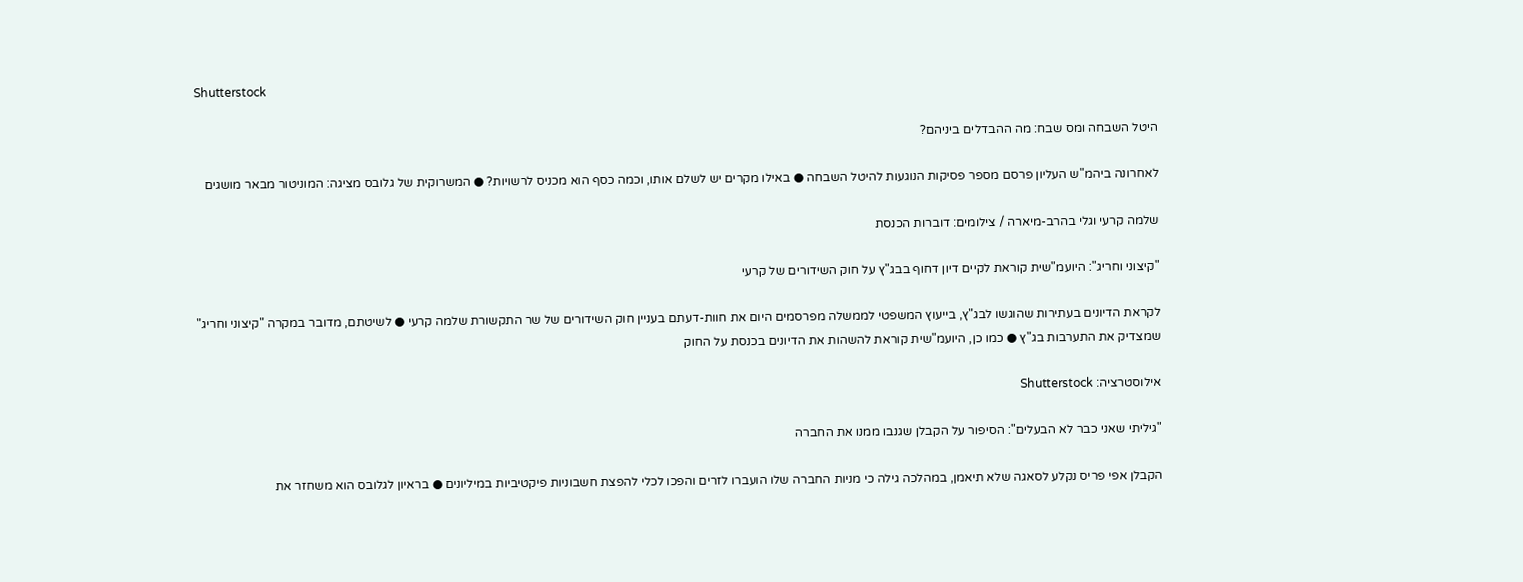Shutterstock

היטל השבחה ומס שבח: מה ההבדלים ביניהם?

לאחרונה ביהמ"ש העליון פרסם מספר פסיקות הנוגעות להיטל השבחה ● באילו מקרים יש לשלם אותו, וכמה כסף הוא מכניס לרשויות? ● המשרוקית של גלובס מציגה: המוניטור מבאר מושגים

שלמה קרעי וגלי בהרב-מיארה / צילומים: דוברות הכנסת

"קיצוני וחריג": היועמ"שית קוראת לקיים דיון דחוף בבג"ץ על חוק השידורים של קרעי

לקראת הדיונים בעתירות שהוגשו לבג"ץ, בייעוץ המשפטי לממשלה מפרסמים היום את חוות-דעתם בעניין חוק השידורים של שר התקשורת שלמה קרעי ● לשיטתם, מדובר במקרה "קיצוני וחריג" שמצדיק את התערבות בג"ץ ● כמו כן, היועמ"שית קוראת להשהות את הדיונים בכנסת על החוק

אילוסטרציה: Shutterstock

"גיליתי שאני כבר לא הבעלים": הסיפור על הקבלן שגנבו ממנו את החברה

הקבלן אפי פריס נקלע לסאגה שלא תיאמן, במהלכה גילה כי מניות החברה שלו הועברו לזרים והפכו לכלי להפצת חשבוניות פיקטיביות במיליונים ● בראיון לגלובס הוא משחזר את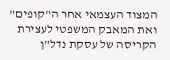המצוד העצמאי אחר ה"קופים" ואת המאבק המשפטי לעצירת הקריסה של עסקת נדל"ן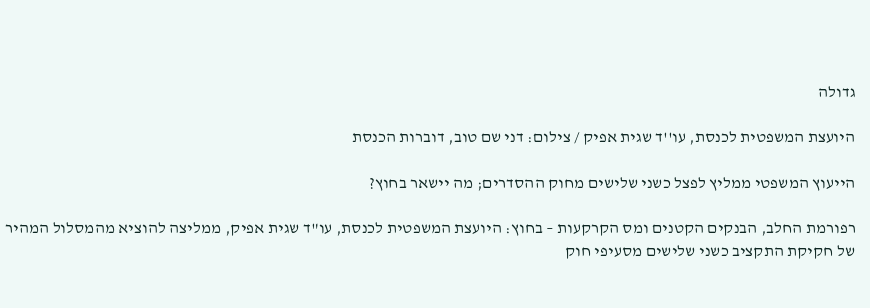גדולה

היועצת המשפטית לכנסת, עו''ד שגית אפיק / צילום: דני שם טוב, דוברות הכנסת

הייעוץ המשפטי ממליץ לפצל כשני שלישים מחוק ההסדרים; מה יישאר בחוץ?

רפורמת החלב, הבנקים הקטנים ומס הקרקעות – בחוץ: היועצת המשפטית לכנסת, עו"ד שגית אפיק, ממליצה להוציא מהמסלול המהיר של חקיקת התקציב כשני שלישים מסעיפי חוק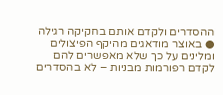ההסדרים ולקדם אותם בחקיקה רגילה ● באוצר מודאגים מהיקף הפיצולים ומלינים על כך שלא מאפשרים להם לקדם רפורמות מבניות – לא בהסדרים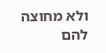ולא מחוצה להם